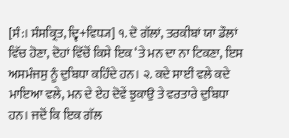[ਸੰ:। ਸੰਸਕ੍ਰਿਤ, ਦ੍ਵਿ+ਵਿਧ੍ਯ] ੧. ਦੋ ਗੱਲਾਂ, ਤਰਕੀਬਾਂ ਯਾ ਡੌਲਾਂ ਵਿੱਚ ਹੋਣਾ, ਦੋਹਾਂ ਵਿੱਚੋਂ ਕਿਸੇ ਇਕ ‘ਤੇ ਮਨ ਦਾ ਨਾ ਟਿਕਣਾ, ਇਸ ਅਸਮੰਜਸੁ ਨੂੰ ਦੁਬਿਧਾ ਕਹਿੰਦੇ ਹਨ। ੨. ਕਦੇ ਸਾਈਂ ਵਲੇ ਕਦੇ ਮਾਇਆ ਵਲੇ, ਮਨ ਦੇ ਏਹ ਦੋਵੇਂ ਝੁਕਾਉ ਤੇ ਵਰਤਾਰੇ ਦੁਬਿਧਾ ਹਨ। ਜਦੋਂ ਕਿ ਇਕ ਗੱਲ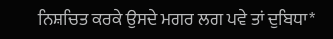ਨਿਸ਼ਚਿਤ ਕਰਕੇ ਉਸਦੇ ਮਗਰ ਲਗ ਪਵੇ ਤਾਂ ਦੁਬਿਧਾ*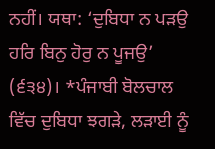ਨਹੀਂ। ਯਥਾ: ‘ਦੁਬਿਧਾ ਨ ਪੜਉ ਹਰਿ ਬਿਨੁ ਹੋਰੁ ਨ ਪੂਜਉ’ (੬੩੪)। *ਪੰਜਾਬੀ ਬੋਲਚਾਲ ਵਿੱਚ ਦੁਬਿਧਾ ਝਗੜੇ, ਲੜਾਈ ਨੂੰ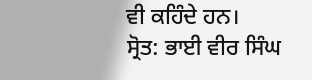ਵੀ ਕਹਿੰਦੇ ਹਨ।
ਸ੍ਰੋਤ: ਭਾਈ ਵੀਰ ਸਿੰਘ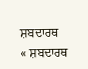ਸ਼ਬਦਾਰਥ
« ਸ਼ਬਦਾਰਥ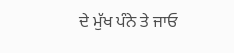ਦੇ ਮੁੱਖ ਪੰਨੇ ਤੇ ਜਾਓ